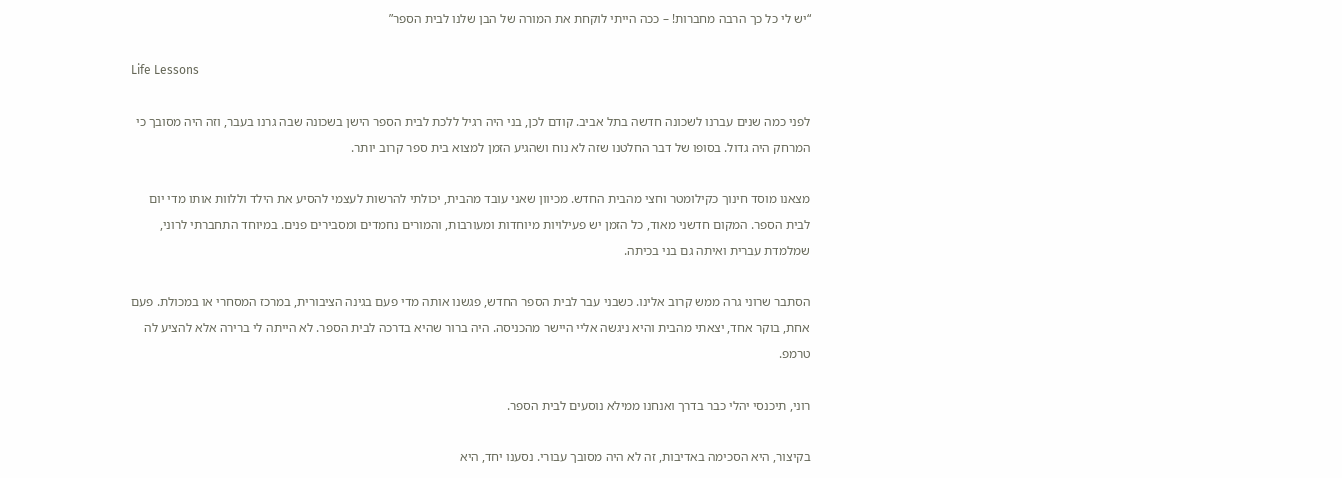“יש לי כל כך הרבה מחברות! – ככה הייתי לוקחת את המורה של הבן שלנו לבית הספר”

Life Lessons

לפני כמה שנים עברנו לשכונה חדשה בתל אביב. קודם לכן, בני היה רגיל ללכת לבית הספר הישן בשכונה שבה גרנו בעבר, וזה היה מסובך כי המרחק היה גדול. בסופו של דבר החלטנו שזה לא נוח ושהגיע הזמן למצוא בית ספר קרוב יותר.

מצאנו מוסד חינוך כקילומטר וחצי מהבית החדש. מכיוון שאני עובד מהבית, יכולתי להרשות לעצמי להסיע את הילד וללוות אותו מדי יום לבית הספר. המקום חדשני מאוד, כל הזמן יש פעילויות מיוחדות ומעורבות, והמורים נחמדים ומסבירים פנים. במיוחד התחברתי לרוני, שמלמדת עברית ואיתה גם בני בכיתה.

הסתבר שרוני גרה ממש קרוב אלינו. כשבני עבר לבית הספר החדש, פגשנו אותה מדי פעם בגינה הציבורית, במרכז המסחרי או במכולת. פעם אחת, בוקר אחד, יצאתי מהבית והיא ניגשה אליי היישר מהכניסה. היה ברור שהיא בדרכה לבית הספר. לא הייתה לי ברירה אלא להציע לה טרמפ.

רוני, תיכנסי יהלי כבר בדרך ואנחנו ממילא נוסעים לבית הספר.

בקיצור, היא הסכימה באדיבות, זה לא היה מסובך עבורי. נסענו יחד, היא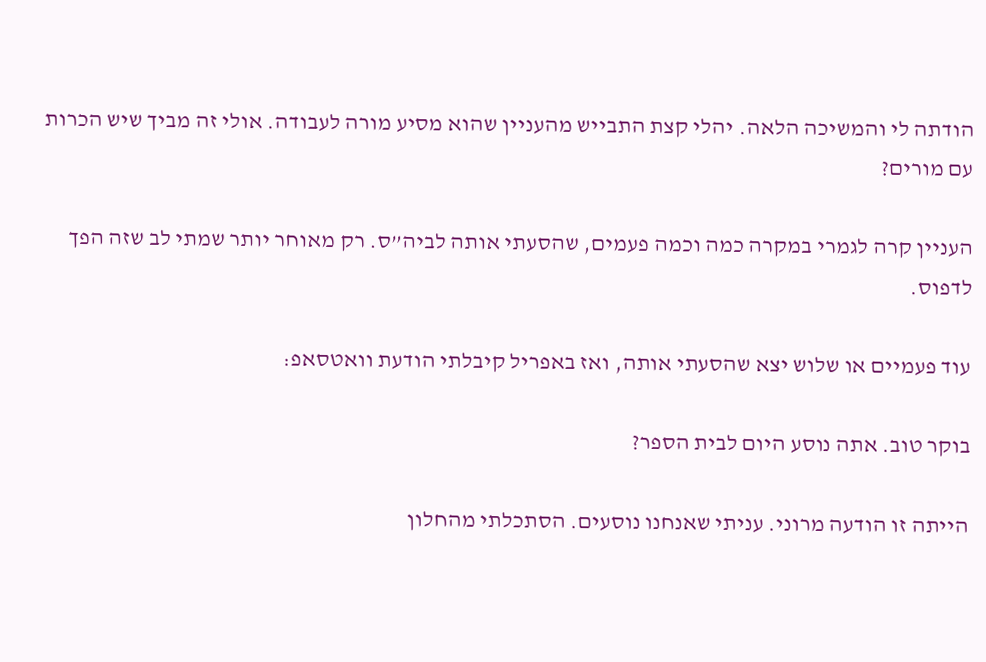הודתה לי והמשיכה הלאה. יהלי קצת התבייש מהעניין שהוא מסיע מורה לעבודה. אולי זה מביך שיש הכרות עם מורים?

העניין קרה לגמרי במקרה כמה וכמה פעמים, שהסעתי אותה לביה”ס. רק מאוחר יותר שמתי לב שזה הפך לדפוס.

עוד פעמיים או שלוש יצא שהסעתי אותה, ואז באפריל קיבלתי הודעת וואטסאפ:

בוקר טוב. אתה נוסע היום לבית הספר?

הייתה זו הודעה מרוני. עניתי שאנחנו נוסעים. הסתכלתי מהחלון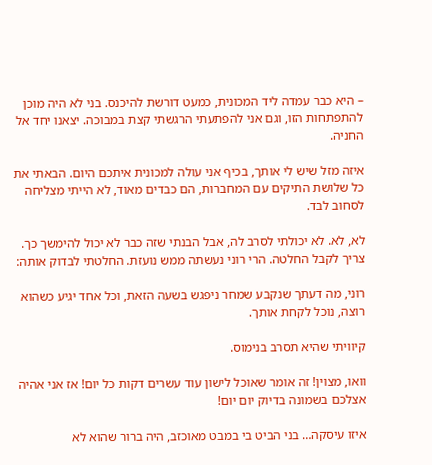– היא כבר עמדה ליד המכונית, כמעט דורשת להיכנס. בני לא היה מוכן להתפתחות הזו, וגם אני להפתעתי הרגשתי קצת במבוכה. יצאנו יחד אל החניה.

איזה מזל שיש לי אותך, בכיף אני עולה למכונית איתכם היום. הבאתי את כל שלושת התיקים עם המחברות, הם כבדים מאוד, לא הייתי מצליחה לסחוב לבד.

לא, לא. לא יכולתי לסרב לה, אבל הבנתי שזה כבר לא יכול להימשך כך. צריך לקבל החלטה. הרי רוני נעשתה ממש נועזת. החלטתי לבדוק אותה:

רוני, מה דעתך שנקבע שמחר ניפגש בשעה הזאת, וכל אחד יגיע כשהוא רוצה, נוכל לקחת אותך.

קיוויתי שהיא תסרב בנימוס.

וואו, מצוין! זה אומר שאוכל לישון עוד עשרים דקות כל יום! אז אני אהיה אצלכם בשמונה בדיוק יום יום!

איזו עיסקה… בני הביט בי במבט מאוכזב, היה ברור שהוא לא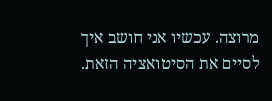מרוצה. עכשיו אני חושב איך לסיים את הסיטואציה הזאת.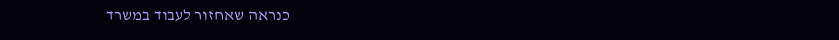כנראה שאחזור לעבוד במשרד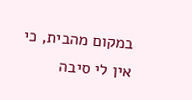במקום מהבית, כי אין לי סיבה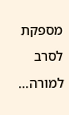מספקת לסרב למורה…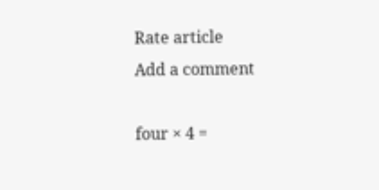Rate article
Add a comment

four × 4 =